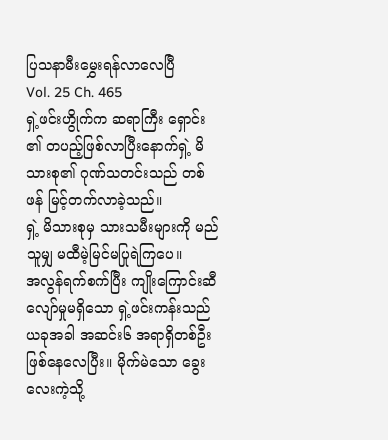ပြသနာမီးမွှေးရန်လာလေပြီ
Vol. 25 Ch. 465
ရှဲ့ဖင်းဟွိုက်က ဆရာကြီး ရှောင်း ၏ တပည့်ဖြစ်လာပြီးနောက်ရှဲ့ မိသားစု၏ ဂုဏ်သတင်းသည် တစ်ဖန် မြင့်တက်လာခဲ့သည်။
ရှဲ့ မိသားစုမှ သားသမီးများကို မည်သူမျှ မထီမဲ့မြင်မပြုရဲကြပေ။
အလွန်ရက်စက်ပြီး ကျိုးကြောင်းဆီလျော်မှုမရှိသော ရှဲ့ဖင်းကန်းသည် ယခုအခါ အဆင်း၆ အရာရှိတစ်ဦးဖြစ်နေလေပြီး။ မိုက်မဲသော ခွေးလေးကဲ့သို့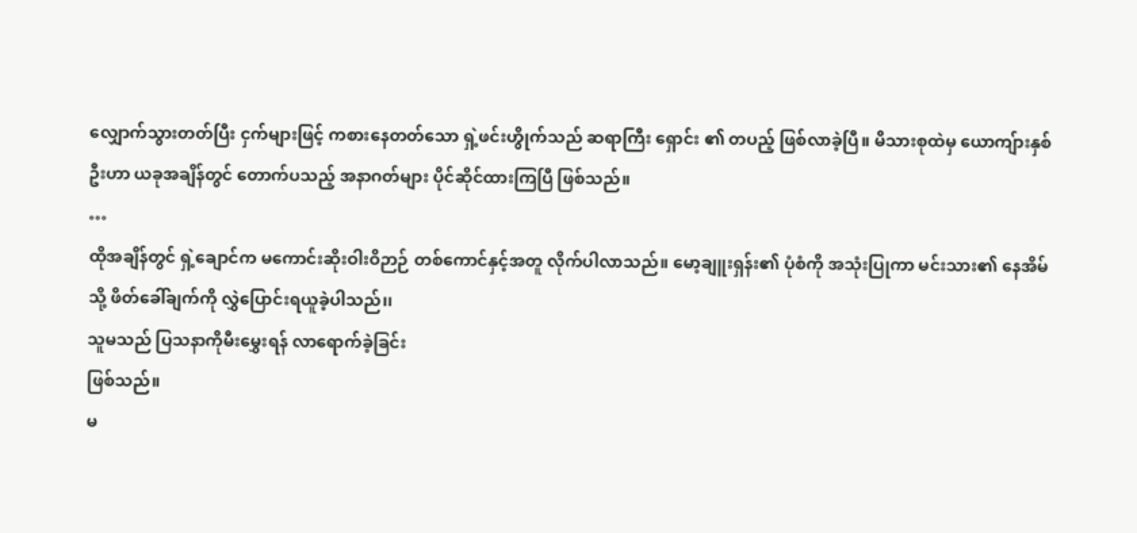လျှောက်သွားတတ်ပြီး ငှက်များဖြင့် ကစားနေတတ်သော ရှဲ့ဖင်းဟွိုက်သည် ဆရာကြီး ရှောင်း ၏ တပည့် ဖြစ်လာခဲ့ပြီ။ မိသားစုထဲမှ ယောကျ်ားနှစ်ဦးဟာ ယခုအချိန်တွင် တောက်ပသည့် အနာဂတ်များ ပိုင်ဆိုင်ထားကြပြီ ဖြစ်သည်။
…
ထိုအချိန်တွင် ရှဲ့ချောင်က မကောင်းဆိုးဝါးဝိဉာဉ် တစ်ကောင်နှင့်အတူ လိုက်ပါလာသည်။ မော့ချူးရှန်း၏ ပုံစံကို အသုံးပြုကာ မင်းသား၏ နေအိမ်သို့ ဖိတ်ခေါ်ချက်ကို လွှဲပြောင်းရယူခဲ့ပါသည်၊၊
သူမသည် ပြသနာကိုမီးမွှေးရန် လာရောက်ခဲ့ခြင်း
ဖြစ်သည်။
မ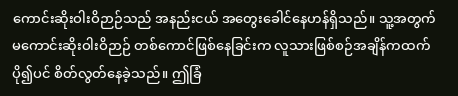ကောင်းဆိုးဝါးဝိဉာဉ်သည် အနည်းငယ် အတွေးခေါင်နေဟန်ရှိသည်။ သူ့အတွက် မကောင်းဆိုးဝါးဝိဉာဉ် တစ်ကောင်ဖြစ်နေခြင်းက လူသားဖြစ်စဉ်အချိန်ကထက် ပို၍ပင် စိတ်လွတ်နေခဲ့သည်။ ဤခြံ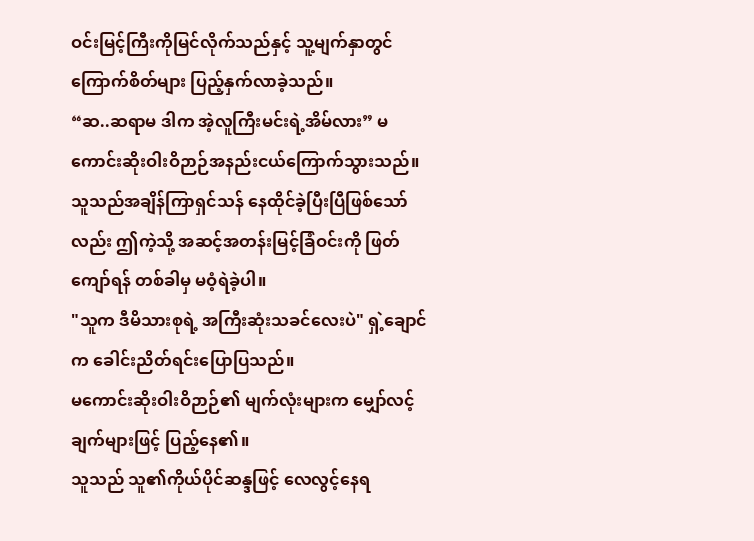ဝင်းမြင့်ကြီးကိုမြင်လိုက်သည်နှင့် သူ့မျက်နှာတွင် ကြောက်စိတ်များ ပြည့်နှက်လာခဲ့သည်။
“ဆ..ဆရာမ ဒါက အဲ့လူကြီးမင်းရဲ့အိမ်လား” မကောင်းဆိုးဝါးဝိဉာဉ်အနည်းငယ်ကြောက်သွားသည်။
သူသည်အချိန်ကြာရှင်သန် နေထိုင်ခဲ့ပြီးပြီဖြစ်သော်လည်း ဤကဲ့သို့ အဆင့်အတန်းမြင့်ခြံဝင်းကို ဖြတ်ကျော်ရန် တစ်ခါမှ မဝံ့ရဲခဲ့ပါ။
"သူက ဒီမိသားစုရဲ့ အကြီးဆုံးသခင်လေးပဲ" ရှဲ့ချောင်က ခေါင်းညိတ်ရင်းပြောပြသည်။
မကောင်းဆိုးဝါးဝိဉာဉ်၏ မျက်လုံးများက မျှော်လင့်ချက်များဖြင့် ပြည့်နေ၏။
သူသည် သူ၏ကိုယ်ပိုင်ဆန္ဒဖြင့် လေလွင့်နေရ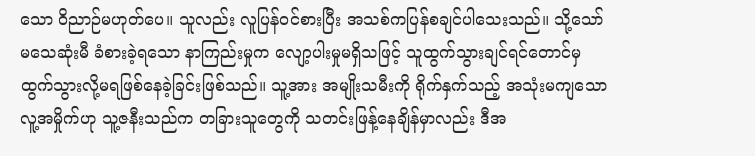သော ဝိညာဉ်မဟုတ်ပေ။ သူလည်း လူပြန်ဝင်စားပြီး အသစ်ကပြန်စချင်ပါသေးသည်။ သို့သော် မသေဆုံးမီ ခံစားခဲ့ရသော နာကြည်းမှုက လျော့ပါးမှုမရှိသဖြင့် သူထွက်သွားချင်ရင်တောင်မှ ထွက်သွားလို့မရဖြစ်နေခဲ့ခြင်းဖြစ်သည်။ သူ့အား အမျိုးသမီးကို ရိုက်နှက်သည့် အသုံးမကျသော လူ့အမှိုက်ဟု သူ့ဇနီးသည်က တခြားသူတွေကို သတင်းဖြန့်နေချိန်မှာလည်း ဒီအ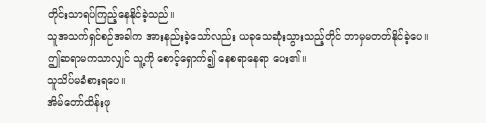တိုင်းသာရပ်ကြည့်နေနိုင်ခဲ့သည်။
သူအသက်ရှင်စဉ်အခါက အားနည်းခဲ့သော်လည်း ယခုသေဆုံးသွားသည့်တိုင် ဘာမှမတတ်နိုင်ခဲ့ပေ။
ဤဆရာမကသာလျှင် သူ့ကို စောင့်ရှောက်၍ နေစရာနေရာ ပေး၏။
သူသိပ်မခံစားရပေ။
အိမ်တော်ထိန်းဖု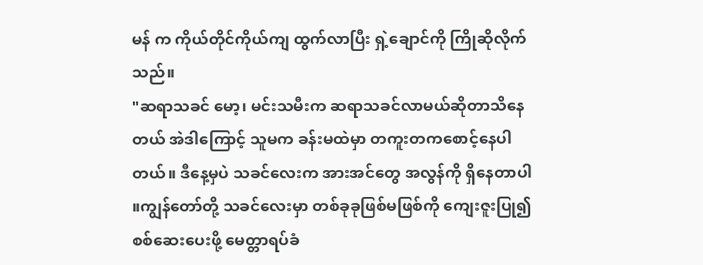မန် က ကိုယ်တိုင်ကိုယ်ကျ ထွက်လာပြီး ရှဲ့ချောင်ကို ကြိုဆိုလိုက်သည်။
"ဆရာသခင် မော့၊ မင်းသမီးက ဆရာသခင်လာမယ်ဆိုတာသိနေတယ် အဲဒါကြောင့် သူမက ခန်းမထဲမှာ တကူးတကစောင့်နေပါတယ်။ ဒီနေ့မှပဲ သခင်လေးက အားအင်တွေ အလွန်ကို ရှိနေတာပါ ။ကျွန်တော်တို့ သခင်လေးမှာ တစ်ခုခုဖြစ်မဖြစ်ကို ကျေးဇူးပြု၍ စစ်ဆေးပေးဖို့ မေတ္တာရပ်ခံ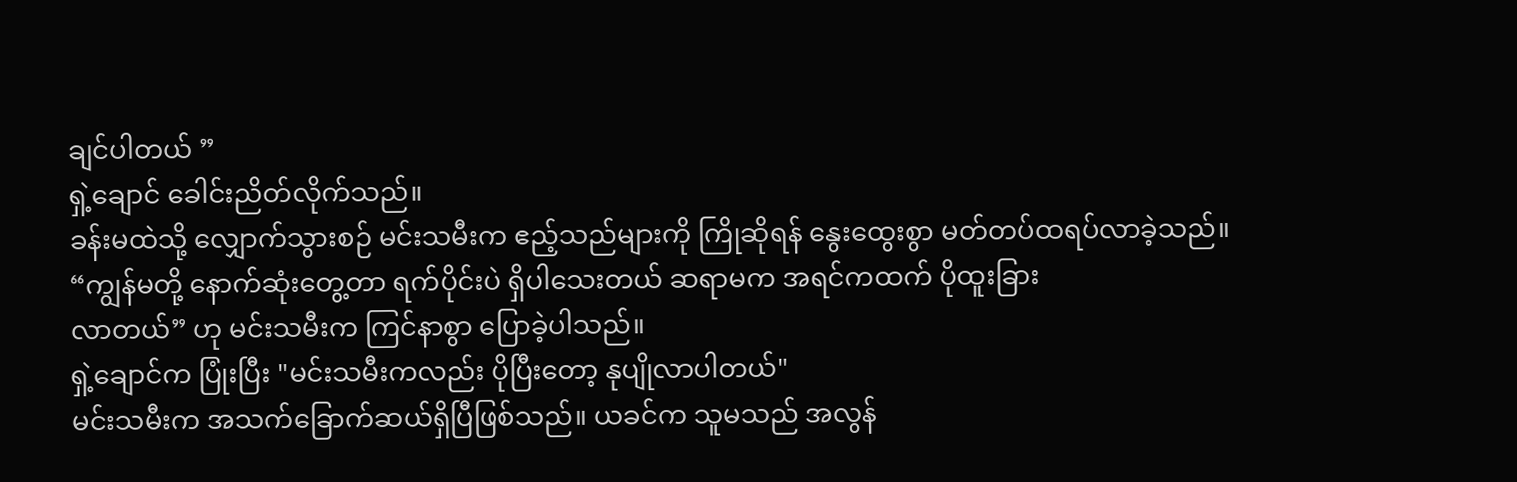ချင်ပါတယ် ”
ရှဲ့ချောင် ခေါင်းညိတ်လိုက်သည်။
ခန်းမထဲသို့ လျှောက်သွားစဉ် မင်းသမီးက ဧည့်သည်များကို ကြိုဆိုရန် နွေးထွေးစွာ မတ်တပ်ထရပ်လာခဲ့သည်။
“ကျွန်မတို့ နောက်ဆုံးတွေ့တာ ရက်ပိုင်းပဲ ရှိပါသေးတယ် ဆရာမက အရင်ကထက် ပိုထူးခြား
လာတယ်” ဟု မင်းသမီးက ကြင်နာစွာ ပြောခဲ့ပါသည်။
ရှဲ့ချောင်က ပြုံးပြီး "မင်းသမီးကလည်း ပိုပြီးတော့ နုပျိုလာပါတယ်"
မင်းသမီးက အသက်ခြောက်ဆယ်ရှိပြီဖြစ်သည်။ ယခင်က သူမသည် အလွန်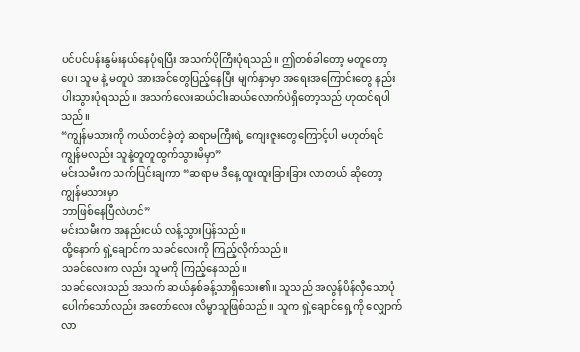ပင်ပင်ပန်းနွမ်းနယ်နေပုံရပြီး အသက်ပိုကြီးပုံရသည်။ ဤတစ်ခါတော့ မတူတော့ပေ၊ သူမ နဲ့ မတူပဲ အားအင်တွေပြည့်နေပြီး မျက်နှာမှာ အရေးအကြောင်းတွေ နည်းပါးသွားပုံရသည်။ အသက်လေးဆယ်ငါးဆယ်လောက်ပဲရှိတော့သည် ဟုထင်ရပါသည်။
“ကျွန်မသားကို ကယ်တင်ခဲ့တဲ့ ဆရာမကြီးရဲ့ ကျေးဇူးတွေကြောင့်ပါ မဟုတ်ရင် ကျွန်မလည်း သူနဲ့တူတူထွက်သွားမိမှာ”
မင်းသမီးက သက်ပြင်းချကာ “ဆရာမ ဒီနေ့ ထူးထူးခြားခြား လာတယ် ဆိုတော့ ကျွန်မသားမှာ
ဘာဖြစ်နေပြီလဲဟင်”
မင်းသမီးက အနည်းငယ် လန့်သွားပြန်သည်။
ထို့နောက် ရှဲ့ချောင်က သခင်လေးကို ကြည့်လိုက်သည်။
သခင်လေးက လည်း သူမကို ကြည့်နေသည်။
သခင်လေးသည် အသက် ဆယ်နှစ်ခန့်သာရှိသေး၏။ သူသည် အလွန်ပိန်လှီသောပုံပေါက်သော်လည်း အတော်လေး လိမ္မာသူဖြစ်သည်။ သူက ရှဲ့ချောင်ရှေ့ကို လျှောက်လာ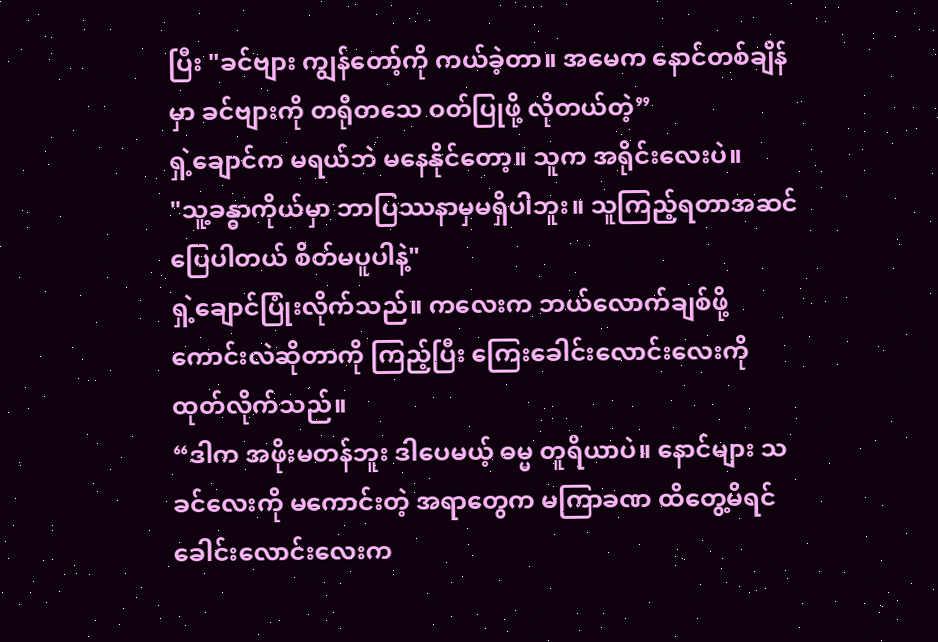ပြီး "ခင်ဗျား ကျွန်တော့်ကို ကယ်ခဲ့တာ။ အမေက နောင်တစ်ချိန်မှာ ခင်ဗျားကို တရိုတသေ ဝတ်ပြုဖို့ လိုတယ်တဲ့”
ရှဲ့ချောင်က မရယ်ဘဲ မနေနိုင်တော့။ သူက အရိုင်းလေးပဲ။
"သူ့ခန္ဓာကိုယ်မှာ ဘာပြဿနာမှမရှိပါဘူး။ သူကြည့်ရတာအဆင်ပြေပါတယ် စိတ်မပူပါနဲ့"
ရှဲ့ချောင်ပြုံးလိုက်သည်။ ကလေးက ဘယ်လောက်ချစ်ဖို့ကောင်းလဲဆိုတာကို ကြည့်ပြီး ကြေးခေါင်းလောင်းလေးကို ထုတ်လိုက်သည်။
“ဒါက အဖိုးမတန်ဘူး ဒါပေမယ့် ဓမ္မ တူရိယာပဲ။ နောင်များ သခင်လေးကို မကောင်းတဲ့ အရာတွေက မကြာခဏ ထိတွေ့မိရင် ခေါင်းလောင်းလေးက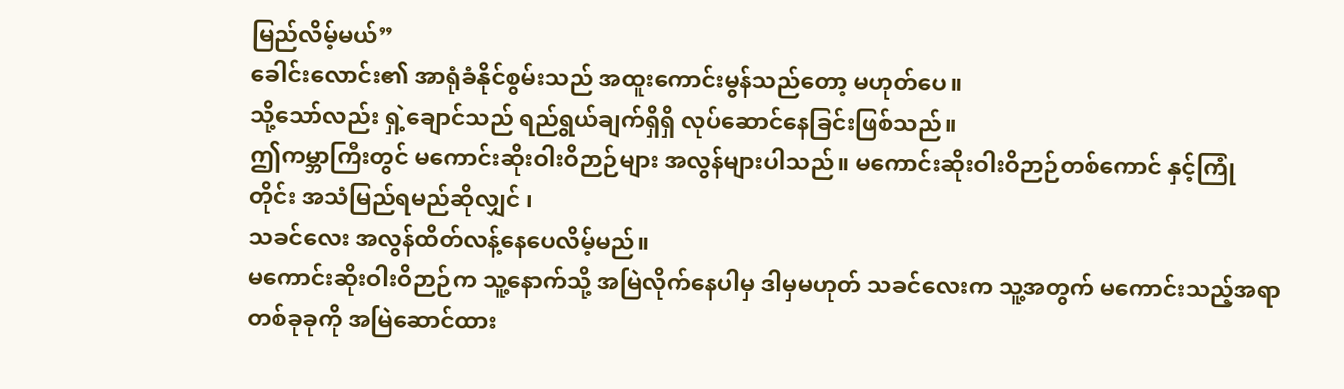မြည်လိမ့်မယ်”
ခေါင်းလောင်း၏ အာရုံခံနိုင်စွမ်းသည် အထူးကောင်းမွန်သည်တော့ မဟုတ်ပေ။
သို့သော်လည်း ရှဲ့ချောင်သည် ရည်ရွယ်ချက်ရှိရှိ လုပ်ဆောင်နေခြင်းဖြစ်သည်။
ဤကမ္ဘာကြီးတွင် မကောင်းဆိုးဝါးဝိဉာဉ်များ အလွန်များပါသည်။ မကောင်းဆိုးဝါးဝိဉာဉ်တစ်ကောင် နှင့်ကြုံတိုင်း အသံမြည်ရမည်ဆိုလျှင် ၊
သခင်လေး အလွန်ထိတ်လန့်နေပေလိမ့်မည်။
မကောင်းဆိုးဝါးဝိဉာဉ်က သူ့နောက်သို့ အမြဲလိုက်နေပါမှ ဒါမှမဟုတ် သခင်လေးက သူ့အတွက် မကောင်းသည့်အရာတစ်ခုခုကို အမြဲဆောင်ထား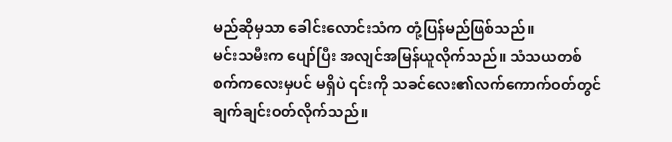မည်ဆိုမှသာ ခေါင်းလောင်းသံက တုံ့ပြန်မည်ဖြစ်သည်။
မင်းသမီးက ပျော်ပြီး အလျင်အမြန်ယူလိုက်သည်။ သံသယတစ်စက်ကလေးမှပင် မရှိပဲ ၎င်းကို သခင်လေး၏လက်ကောက်ဝတ်တွင် ချက်ချင်းဝတ်လိုက်သည်။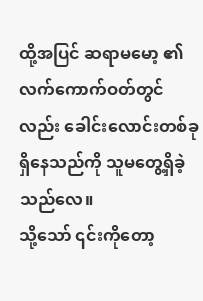ထို့အပြင် ဆရာမမော့ ၏ လက်ကောက်ဝတ်တွင်လည်း ခေါင်းလောင်းတစ်ခုရှိနေသည်ကို သူမတွေ့ရှိခဲ့သည်လေ။
သို့သော် ၎င်းကိုတော့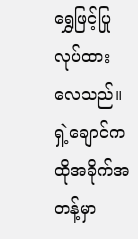ရွှေဖြင့်ပြုလုပ်ထားလေသည်။
ရှဲ့ချောင်က ထိုအခိုက်အတန့်မှာ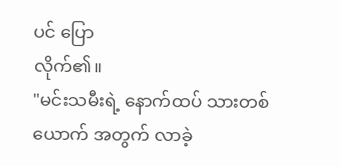ပင် ပြော
လိုက်၏။
"မင်းသမီးရဲ့ နောက်ထပ် သားတစ်ယောက် အတွက် လာခဲ့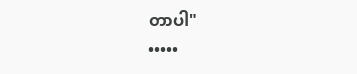တာပါ"
•••••